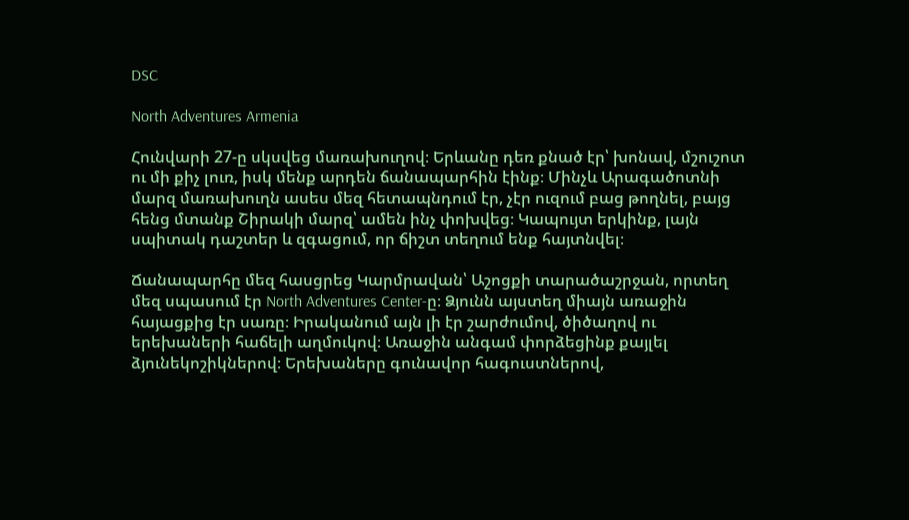DSC

North Adventures Armenia

Հունվարի 27-ը սկսվեց մառախուղով։ Երևանը դեռ քնած էր՝ խոնավ, մշուշոտ  ու մի քիչ լուռ, իսկ մենք արդեն ճանապարհին էինք։ Մինչև Արագածոտնի մարզ մառախուղն ասես մեզ հետապնդում էր, չէր ուզում բաց թողնել, բայց հենց մտանք Շիրակի մարզ՝ ամեն ինչ փոխվեց։ Կապույտ երկինք, լայն սպիտակ դաշտեր և զգացում, որ ճիշտ տեղում ենք հայտնվել։

Ճանապարհը մեզ հասցրեց Կարմրավան՝ Աշոցքի տարածաշրջան, որտեղ մեզ սպասում էր North Adventures Center-ը։ Ձյունն այստեղ միայն առաջին հայացքից էր սառը։ Իրականում այն լի էր շարժումով, ծիծաղով ու երեխաների հաճելի աղմուկով։ Առաջին անգամ փորձեցինք քայլել ձյունեկոշիկներով։ Երեխաները գունավոր հագուստներով,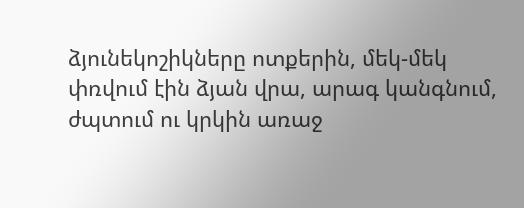ձյունեկոշիկները ոտքերին, մեկ-մեկ փռվում էին ձյան վրա, արագ կանգնում, ժպտում ու կրկին առաջ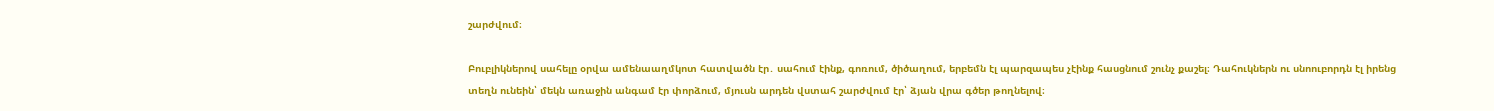շարժվում։

Բուբլիկներով սահելը օրվա ամենաաղմկոտ հատվածն էր․ սահում էինք, գոռում, ծիծաղում, երբեմն էլ պարզապես չէինք հասցնում շունչ քաշել։ Դահուկներն ու սնոուբորդն էլ իրենց տեղն ունեին՝ մեկն առաջին անգամ էր փորձում, մյուսն արդեն վստահ շարժվում էր՝ ձյան վրա գծեր թողնելով։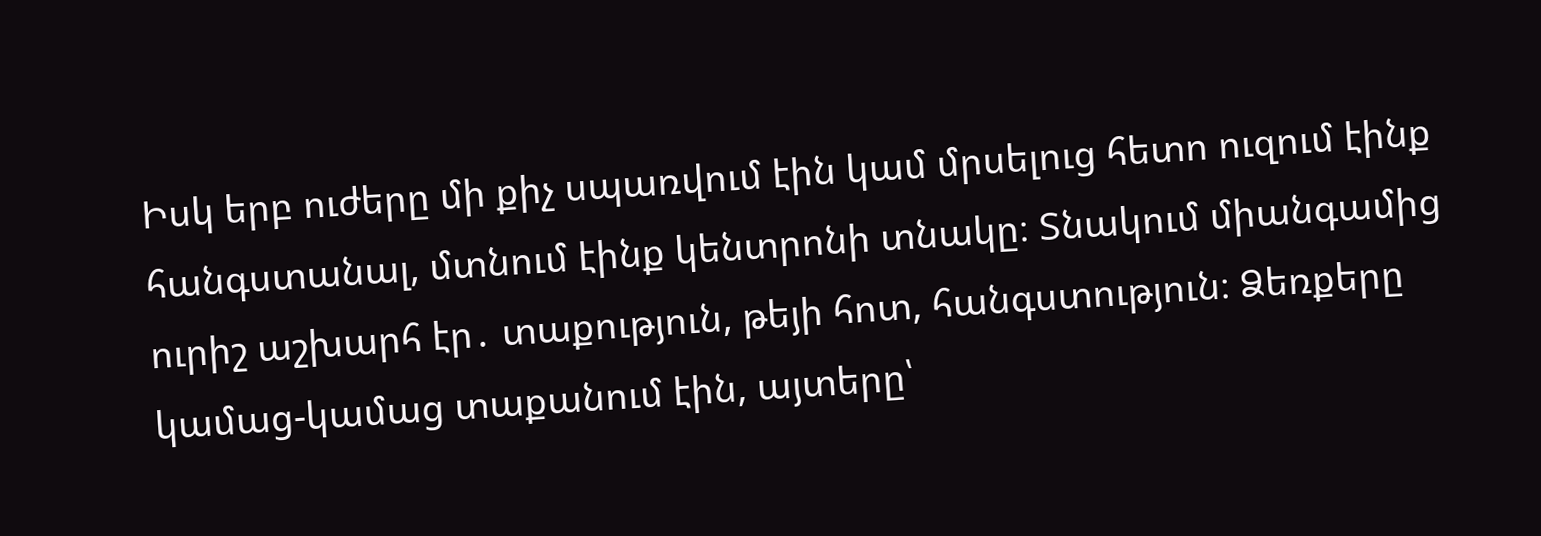Իսկ երբ ուժերը մի քիչ սպառվում էին կամ մրսելուց հետո ուզում էինք հանգստանալ, մտնում էինք կենտրոնի տնակը։ Տնակում միանգամից ուրիշ աշխարհ էր․ տաքություն, թեյի հոտ, հանգստություն։ Ձեռքերը կամաց-կամաց տաքանում էին, այտերը՝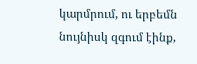կարմրում, ու երբեմն նույնիսկ զգում էինք,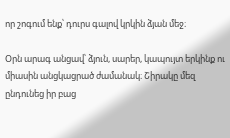որ շոգում ենք՝ դուրս գալով կրկին ձյան մեջ։

Օրն արագ անցավ՝ ձյուն, սարեր, կապույտ երկինք ու միասին անցկացրած ժամանակ։ Շիրակը մեզ ընդունեց իր բաց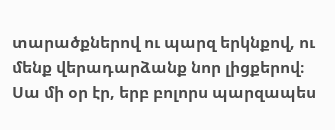տարածքներով ու պարզ երկնքով, ու մենք վերադարձանք նոր լիցքերով։ Սա մի օր էր, երբ բոլորս պարզապես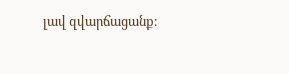լավ զվարճացանք։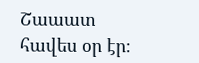Շաաատ հավես օր էր։